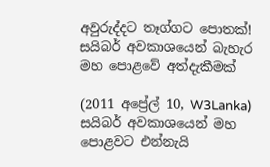අවුරුද්දට තෑග්ගට පොතක්! සයිබර් අවකාශයෙන් බැහැර මහ පොළවේ අත්දැකීමක්

(2011 අප්‍රේල් 10, W3Lanka) සයිබර් අවකාශයෙන් මහ පොළවට එන්නැයි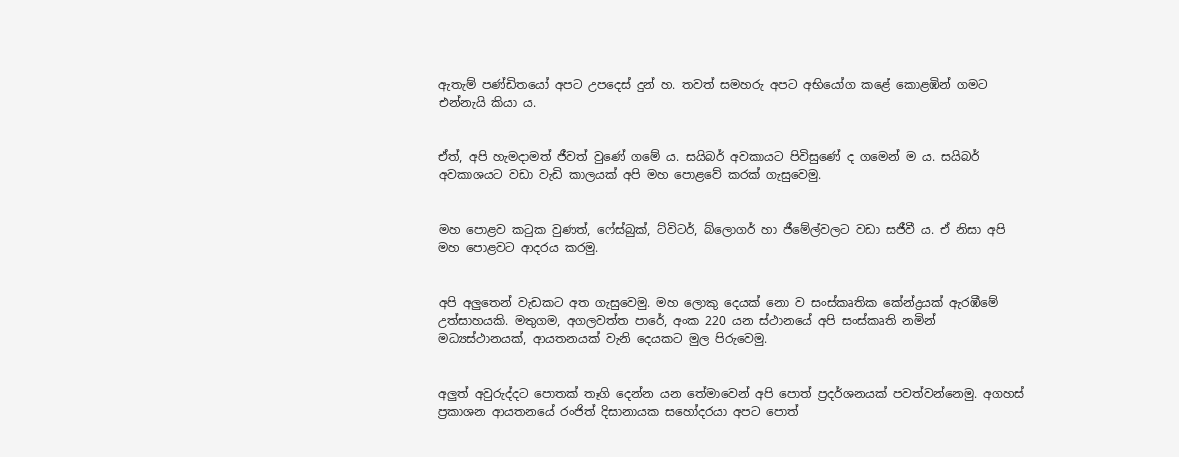ඇතැම් පණ්ඩිතයෝ අපට උපදෙස් දුන් හ. තවත් සමහරු අපට අභියෝග කළේ කොළඹින් ගමට එන්නැයි කියා ය.


ඒත්, අපි හැමදාමත් ජීවත් වුණේ ගමේ ය. සයිබර් අවකායට පිවිසුණේ ද ගමෙන් ම ය. සයිබර් අවකාශයට වඩා වැඩි කාලයක් අපි මහ පොළවේ කරක් ගැසුවෙමු.


මහ පොළව කටුක වුණත්, ෆේස්බුක්, ට්විටර්, බ්ලොගර් හා ජීමේල්වලට වඩා සජීවී ය. ඒ නිසා අපි මහ පොළවට ආදරය කරමු.


අපි අලුතෙන් වැඩකට අත ගැසුවෙමු. මහ ලොකු දෙයක් නො ව සංස්කෘතික කේන්ද්‍රයක් ඇරඹීමේ උත්සාහයකි. මතුගම, අගලවත්ත පාරේ, අංක 220 යන ස්ථානයේ අපි සංස්කෘති නමින් මධ්‍යස්ථානයක්, ආයතනයක් වැනි දෙයකට මුල පිරුවෙමු.


අලුත් අවුරුද්දට පොතක් තෑගි දෙන්න යන තේමාවෙන් අපි පොත් ප්‍රදර්ශනයක් පවත්වන්නෙමු. අගහස් ප්‍රකාශන ආයතනයේ රංජිත් දිසානායක සහෝදරයා අපට ‍පොත්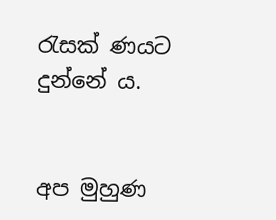රැසක් ණයට දුන්නේ ය.


අප මුහුණ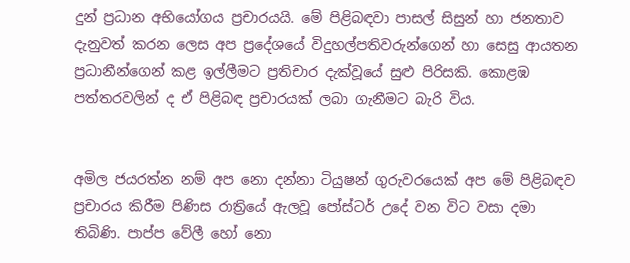දුන් ප්‍රධාන අභියෝගය ප්‍රචාරයයි. මේ පිළිබඳවා පාසල් සිසුන් හා ‍ජනතාව දැනුවත් කරන ලෙස අප ප්‍රදේශයේ විදුහල්පතිවරුන්ගෙන් හා සෙසු ආයතන ප්‍රධානීන්ගෙන් කළ ඉල්ලීමට ප්‍රතිචාර දැක්වූයේ සුළු පිරිසකි. කොළඹ පත්තරවලින් ද ඒ පිළිබඳ ප්‍රචාරයක් ලබා ගැනීමට බැරි විය.


අමිල ජයරත්න නම් අප නො දන්නා ටියුෂන් ගුරුවරයෙක් අප මේ පිළිබඳව ප්‍රචාරය කිරීම පිණිස රාත්‍රියේ ඇලවූ පෝස්ටර් උදේ වන විට වසා දමා තිබිණි. පාප්ප වේලී හෝ නො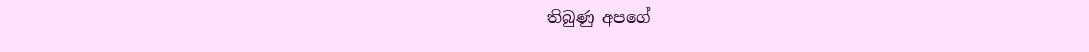තිබුණු අපගේ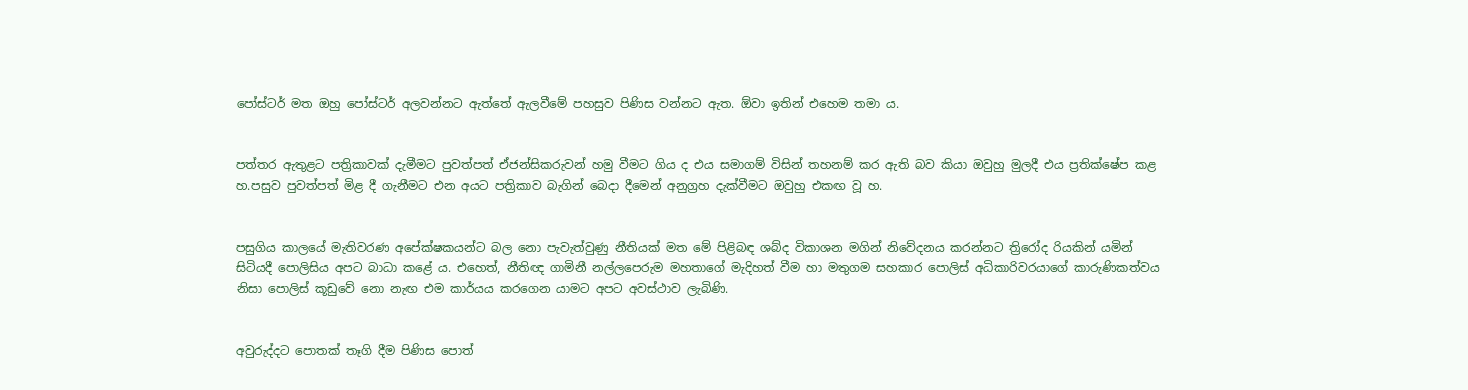පෝස්ටර් මත ඔහු පෝස්ටර් අලවන්නට ඇත්තේ ඇලවීමේ පහසුව පිණිස වන්නට ඇත. ඕවා ඉතින් එහෙම තමා ය.


පත්තර ඇතුළට පත්‍රිකාවක් දැමීමට පුවත්පත් ඒජන්සිකරුවන් හමු වීමට ගිය ද එය සමාගම් විසින් තහනම් කර ඇති බව කියා ඔවුහු මුලදී එය ප්‍රතික්ෂේප කළ හ.පසුව පුවත්පත් මිළ දී ගැනීමට එන අයට පත්‍රිකාව බැගින් බෙදා දීමෙන් අනුග්‍රහ දැක්වීමට ඔවුහු එකඟ වූ හ.


පසුගිය කාලයේ මැතිවරණ අපේක්ෂකයන්ට බල නො පැවැත්වුණු නීතියක් මත මේ පිළිබඳ ශබ්ද විකාශන මගින් නිවේදනය කරන්නට ත්‍රිරෝද රියකින් යමින් සිටියදී පොලිසිය අපට බාධා කළේ ය. එහෙත්, නීතිඥ ගාමිනී නල්ලපෙරුම මහතාගේ මැදිහත් වීම හා මතුගම සහකාර පොලිස් අධිකාරිවරයාගේ කාරුණිකත්වය නිසා පොලිස් කූඩුවේ නො නැඟ එම කාර්යය කරගෙන යාමට අපට අවස්ථාව ලැබිණි.


අවුරුද්දට පොතක් තෑගි දීම පිණිස පොත්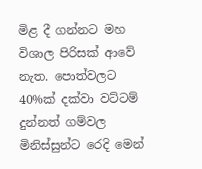මිළ දී ගන්නට මහ විශාල පිරිසක් ආවේ නැත. පොත්වලට 40%ක් දක්වා වට්ටම් දුන්නත් ගම්වල මිනිස්සුන්ට රෙදි මෙන්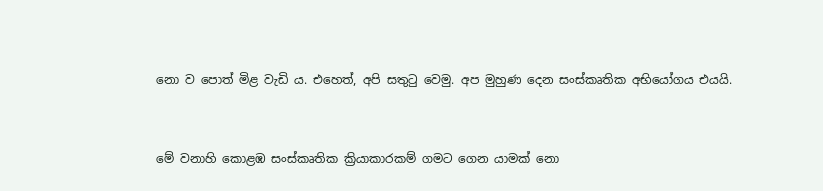නො ව පොත් මිළ වැඩි ය. එහෙත්, අපි සතුටු වෙමු. අප මුහුණ දෙන සංස්කෘතික අභියෝගය එයයි.


මේ වනාහි කොළඹ සංස්කෘතික ක්‍රියාකාරකම් ගමට ගෙන යාමක් නො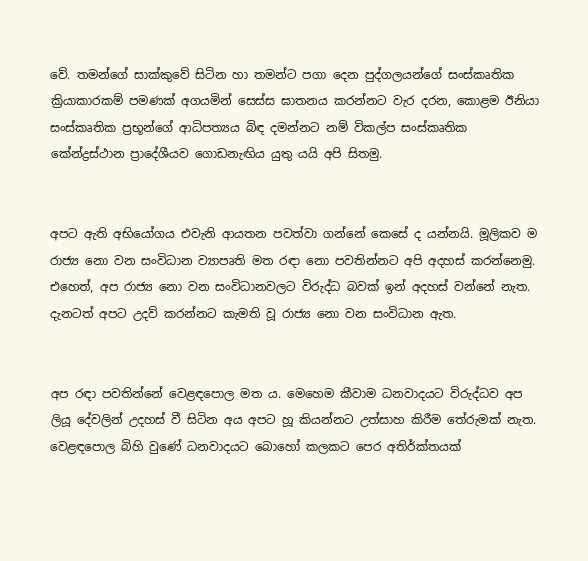වේ. තමන්ගේ සාක්කුවේ සිටින හා තමන්ට පගා දෙන පුද්ගලයන්ගේ සංස්කෘතික ක්‍රියාකාරකම් පමණක් අගයමින් සෙස්ස ඝාතනය කරන්නට වැර දරන, කොළම ඊනියා සංස්කෘතික ප්‍රභූන්ගේ ආධිපත්‍යය බිඳ දමන්නට නම් විකල්ප සංස්කෘතික කේන්ද්‍රස්ථාන ප්‍රාදේශීයව ගොඩනැඟිය යුතු යයි අපි සිතමු.


අපට ඇති අභියෝගය එවැනි ආයතන පවත්වා ගන්නේ කෙසේ ද යන්නයි. මූලිකව ම රාජ්‍ය නො වන සංවිධාන ව්‍යාපෘති මත රඳා නො පවතින්නට අපි අදහස් කරන්නෙමු. එහෙත්, අප රාජ්‍ය නො වන සංවිධානවලට විරුද්ධ බවක් ඉන් අදහස් වන්නේ නැත. දැනටත් අපට උදව් කරන්නට කැමති වූ රාජ්‍ය නො වන සංවිධාන ඇත.


අප රඳා පවතින්නේ වෙළඳපොල මත ය. මෙහෙම කීවාම ධනවාදයට විරුද්ධව අප ලියූ දේවලින් උදහස් වී සිටින අය අපට හූ කියන්නට උත්සාහ කිරීම තේරුමක් නැත. වෙළඳපොල බිහි වුණේ ධනවාදයට බොහෝ කලකට පෙර අතිර්ක්තයක්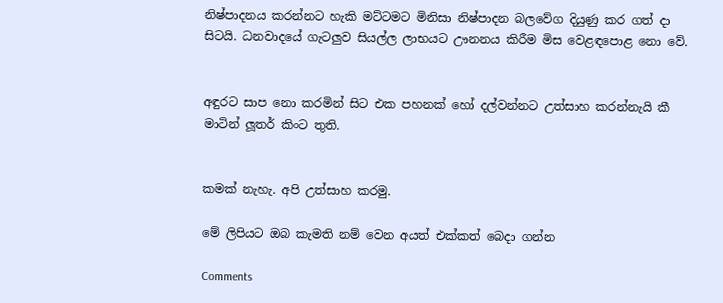නිෂ්පාදනය කරන්නට හැකි මට්ටමට මිනිසා නිෂ්පාදන බලවේග දියුණු කර ගත් දා සිටයි. ධනවාදයේ ගැටලුව සියල්ල ලාභයට ඌනනය කිරීම මිස වෙළඳපොළ නො වේ.


අඳුරට සාප නො කරමින් සිට එක පහනක් හෝ දල්වන්නට උත්සාහ කරන්නැයි කී මාටින් ලූතර් කිංට තුති.


කමක් නැහැ. අපි උත්සාහ කරමු.

මේ ලිපියට ඔබ කැමති නම් වෙන අයත් එක්කත් බෙදා ගන්න

Comments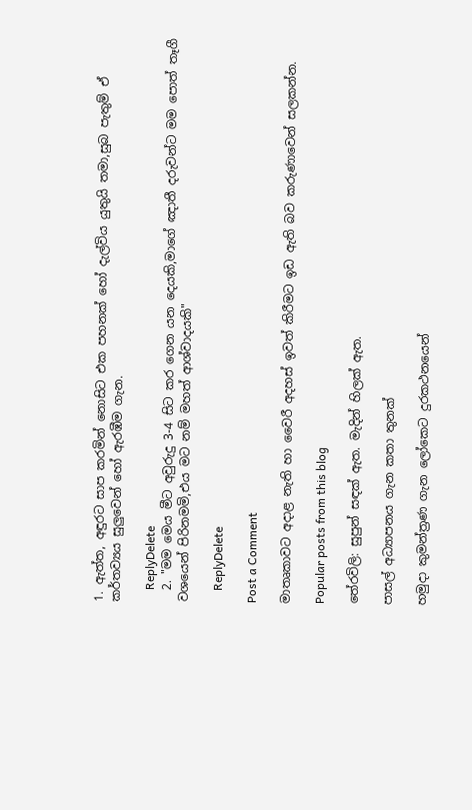1. ඇත්ත, අඳුරට සාප කරමින් නොසිට එක පහනක් හෝ දැල්විය යුතුයි තමා,සුබ පැතුම් ඒ කර්තව්‍යය සුලුවෙන් හෝ ඇරඹීම ගැන.

    ReplyDelete
  2. "මම මෙය මීට අවුරුදු 3-4 සිට කර ගෙන යන දෙයකි,මාගේ ඤාතී දරුවන්ට මම පොත් තෑගී වශයෙන් පිරිනමමි,එය මට නම් මහත් ආශ්වාදයකි"

    ReplyDelete

Post a Comment

මාතෘකාවට අදාළ නැති හා වෛරී අදහස් ඉවත් කිරීමට ඉඩ ඇති බව කරුණාවෙන් සලකන්න.

Popular posts from this blog

තේරවිලි: සුපුන් සඳක් ඇත. මැදින් හිලක් ඇත.

පාසල් අධ්‍යාපනය ගැන කතා තුනක්

හමුදා කුමන්ත්‍රණ ගැන ලෝකෙට දුරකථනයෙන්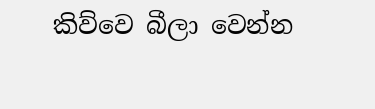කිව්වෙ බීලා වෙන්න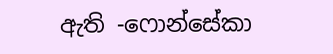ඇති -ෆොන්සේකා